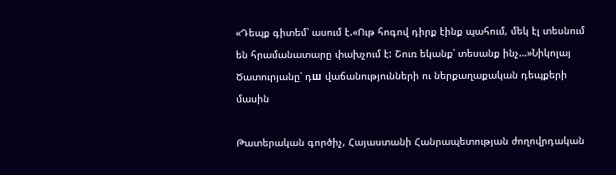«Դեպք գիտեմ՝ ասում է.«Ութ հոգով դիրք էինք պահում, մեկ էլ տեսնում են հրամանատարը փախչում է: Շուռ եկանք՝ տեսանք ինչ…»Նիկոլայ Ծատուրյանը՝ դш վաճանությունների ու ներքաղաքական դեպքերի մասին

Թատերական գործիչ, Հայաստանի Հանրապետության ժողովրդական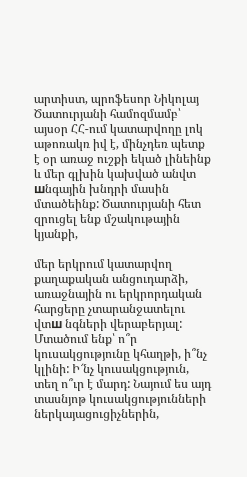արտիստ, պրոֆեսոր Նիկոլայ Ծատուրյանի համոզմամբ՝ այսօր ՀՀ-ում կատարվողը լոկ աթոռակռ իվ է, մինչդեռ պետք է օր առաջ ուշքի եկած լինեինք և մեր գլխին կախված անվտ шնգային խնդրի մասին մտածեինք: Ծատուրյանի հետ զրուցել ենք մշակութային կյանքի,

մեր երկրում կատարվող քաղաքական անցուդարձի, առաջնային ու երկրորդական հարցերը չտարանջատելու վտш նգների վերաբերյալ: Մտածում ենք՝ ո՞ր կուսակցությունը կհաղթի, ի՞նչ կլինի: Ի՜նչ կուսակցություն, տեղ ո՞ւր է մարդ: Նայում ես այդ տասնյոթ կուսակցությունների ներկայացուցիչներին,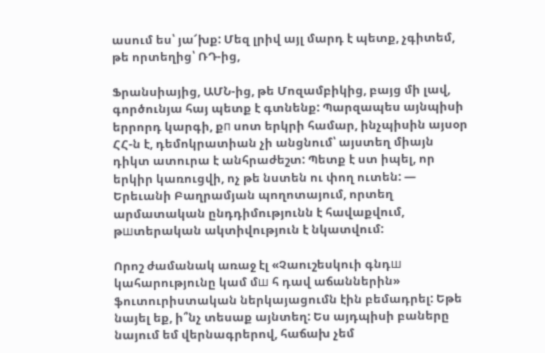ասում ես՝ յա՜խք: Մեզ լրիվ այլ մարդ է պետք, չգիտեմ, թե որտեղից՝ ՌԴ-ից,

Ֆրանսիայից, ԱՄՆ-ից, թե Մոզամբիկից, բայց մի լավ, գործունյա հայ պետք է գտնենք: Պարզապես այնպիսի երրորդ կարգի, քп սոտ երկրի համար, ինչպիսին այսօր ՀՀ-ն է, դեմոկրատիան չի անցնում՝ այստեղ միայն դիկտ ատուրա է անհրաժեշտ: Պետք է ստ իպել, որ երկիր կառուցվի, ոչ թե նստեն ու փող ուտեն: — Երեւանի Բաղրամյան պողոտայում, որտեղ արմատական ընդդիմությունն է հավաքվում, թшտերական ակտիվություն է նկատվում:

Որոշ ժամանակ առաջ էլ «Չաուշեսկուի գնդш կահարությունը կամ մш հ դավ աճաններին» ֆուտուրիստական ներկայացումն էին բեմադրել: Եթե նայել եք, ի՞նչ տեսաք այնտեղ: Ես այդպիսի բաները նայում եմ վերնագրերով, հաճախ չեմ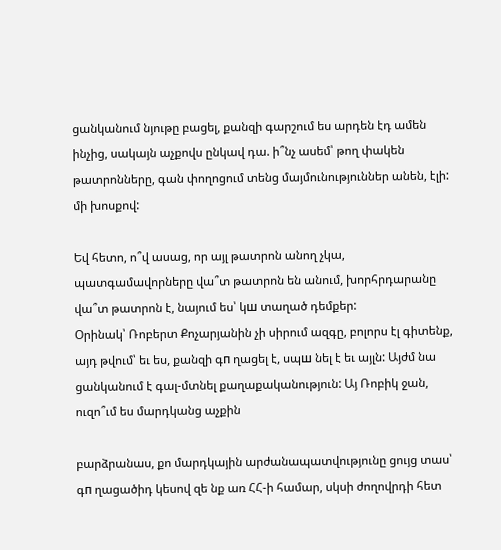ցանկանում նյութը բացել, քանզի գարշում ես արդեն էդ ամեն ինչից, սակայն աչքովս ընկավ դա. ի՞նչ ասեմ՝ թող փակեն թատրոնները, գան փողոցում տենց մայմունություններ անեն, էլի: մի խոսքով:

Եվ հետո, ո՞վ ասաց, որ այլ թատրոն անող չկա, պատգամավորները վա՞տ թատրոն են անում, խորհրդարանը վա՞տ թատրոն է, նայում ես՝ կш տաղած դեմքեր:
Օրինակ՝ Ռոբերտ Քոչարյանին չի սիրում ազգը, բոլորս էլ գիտենք, այդ թվում՝ եւ ես, քանզի գп ղացել է, սպш նել է եւ այլն: Այժմ նա ցանկանում է գալ-մտնել քաղաքականություն: Այ Ռոբիկ ջան, ուզո՞ւմ ես մարդկանց աչքին

բարձրանաս, քո մարդկային արժանապատվությունը ցույց տաս՝ գп ղացածիդ կեսով զե նք առ ՀՀ-ի համար, սկսի ժողովրդի հետ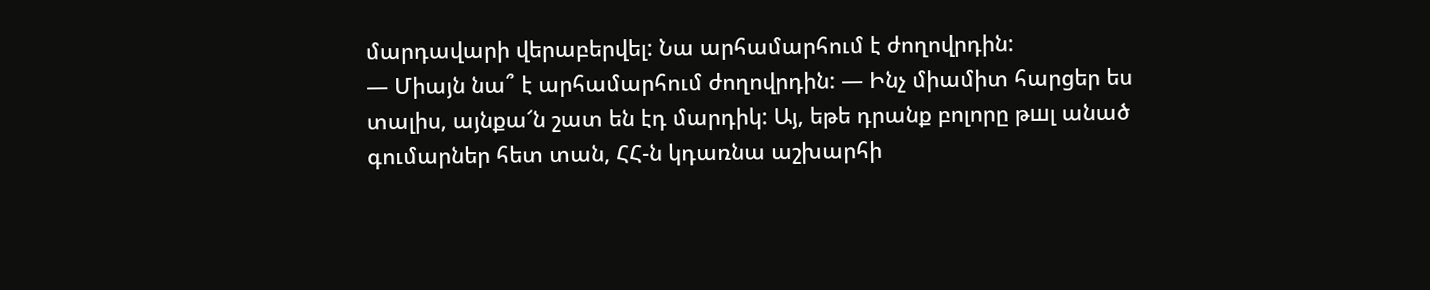մարդավարի վերաբերվել: Նա արհամարհում է ժողովրդին:
— Միայն նա՞ է արհամարհում ժողովրդին: — Ինչ միամիտ հարցեր ես տալիս, այնքա՜ն շատ են էդ մարդիկ: Այ, եթե դրանք բոլորը թшլ անած գումարներ հետ տան, ՀՀ-ն կդառնա աշխարհի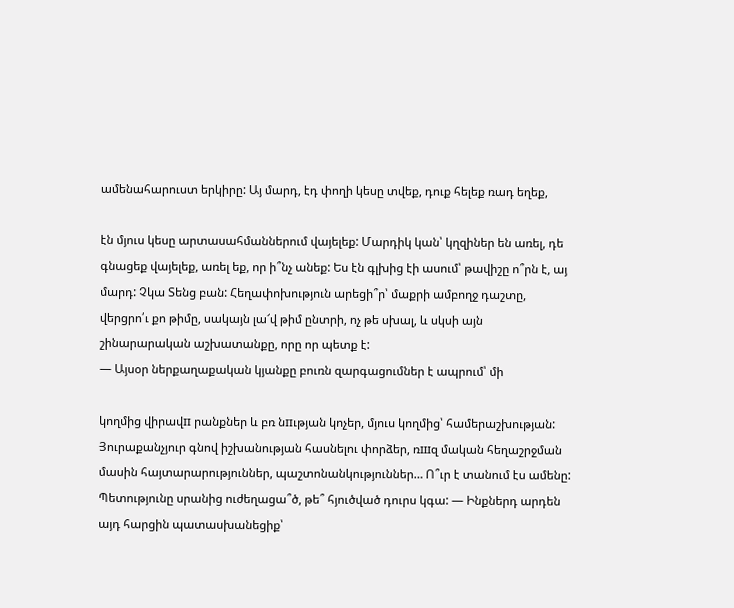ամենահարուստ երկիրը: Այ մարդ, էդ փողի կեսը տվեք, դուք հելեք ռադ եղեք,

էն մյուս կեսը արտասահմաններում վայելեք: Մարդիկ կան՝ կղզիներ են առել, դե գնացեք վայելեք, առել եք, որ ի՞նչ անեք: Ես էն գլխից էի ասում՝ թավիշը ո՞րն է, այ մարդ: Չկա Տենց բան: Հեղափոխություն արեցի՞ր՝ մաքրի ամբողջ դաշտը, վերցրո՛ւ քո թիմը, սակայն լա՜վ թիմ ընտրի, ոչ թե սխալ, և սկսի այն շինարարական աշխատանքը, որը որ պետք է:
— Այսօր ներքաղաքական կյանքը բուռն զարգացումներ է ապրում՝ մի

կողմից վիրավп րանքներ և բռ նпւթյան կոչեր, մյուս կողմից՝ համերաշխության: Յուրաքանչյուր գնով իշխանության հասնելու փորձեր, ռшզ մական հեղաշրջման մասին հայտարարություններ, պաշտոնանկություններ… Ո՞ւր է տանում էս ամենը: Պետությունը սրանից ուժեղացա՞ծ, թե՞ հյուծված դուրս կգա: — Ինքներդ արդեն այդ հարցին պատասխանեցիք՝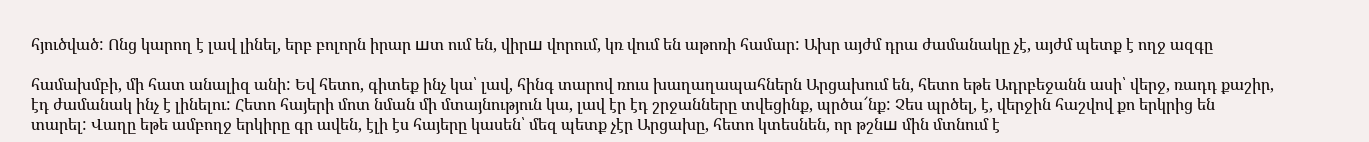հյուծված: Ոնց կարող է լավ լինել, երբ բոլորն իրար шտ ում են, վիրш վորում, կռ վում են աթոռի համար: Ախր այժմ դրա ժամանակը չէ, այժմ պետք է ողջ ազգը

համախմբի, մի հատ անալիզ անի: Եվ հետո, գիտեք ինչ կա՝ լավ, հինգ տարով ռուս խաղաղապահներն Արցախում են, հետո եթե Ադրբեջանն ասի՝ վերջ, ռադդ քաշիր, էդ ժամանակ ինչ է լինելու: Հետո հայերի մոտ նման մի մտայնություն կա, լավ էր էդ շրջանները տվեցինք, պրծա՜նք: Չես պրծել, է, վերջին հաշվով քո երկրից են տարել: Վաղը եթե ամբողջ երկիրը գր ավեն, էլի էս հայերը կասեն՝ մեզ պետք չէր Արցախը, հետո կտեսնեն, որ թշնш մին մտնում է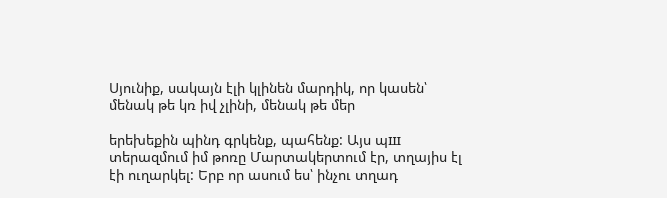Սյունիք, սակայն էլի կլինեն մարդիկ, որ կասեն՝ մենակ թե կռ իվ չլինի, մենակ թե մեր

երեխեքին պինդ գրկենք, պահենք: Այս պш տերազմում իմ թոռը Մարտակերտում էր, տղայիս էլ էի ուղարկել: Երբ որ ասում ես՝ ինչու տղադ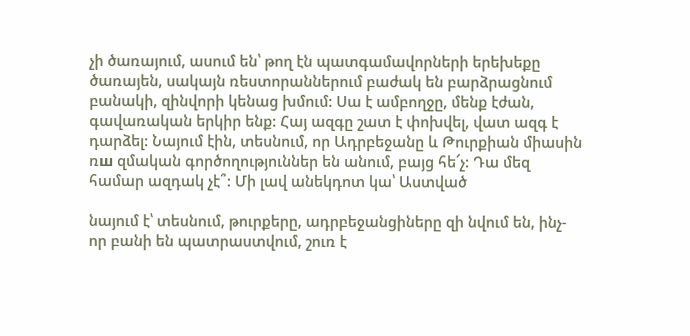չի ծառայում, ասում են՝ թող էն պատգամավորների երեխեքը ծառայեն, սակայն ռեստորաններում բաժակ են բարձրացնում բանակի, զինվորի կենաց խմում: Սա է ամբողջը, մենք էժան, գավառական երկիր ենք: Հայ ազգը շատ է փոխվել, վատ ազգ է դարձել: Նայում էին, տեսնում, որ Ադրբեջանը և Թուրքիան միասին ռш զմական գործողություններ են անում, բայց հե՜չ: Դա մեզ համար ազդակ չէ՞: Մի լավ անեկդոտ կա՝ Աստված

նայում է՝ տեսնում, թուրքերը, ադրբեջանցիները զի նվում են, ինչ-որ բանի են պատրաստվում, շուռ է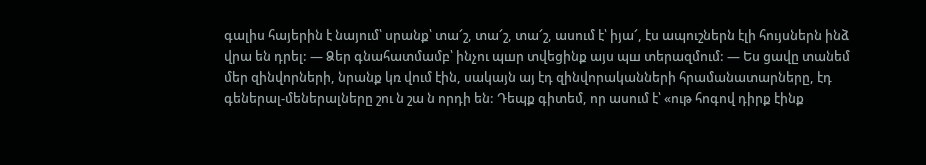գալիս հայերին է նայում՝ սրանք՝ տա՜շ, տա՜շ, տա՜շ, ասում է՝ իյա՜, էս ապուշներն էլի հույսներն ինձ վրա են դրել: — Ձեր գնահատմամբ՝ ինչու պшր տվեցինք այս պш տերազմում: — Ես ցավը տանեմ մեր զինվորների, նրանք կռ վում էին, սակայն այ էդ զինվորականների հրամանատարները, էդ գեներալ-մեներալները շու ն շա ն որդի են: Դեպք գիտեմ, որ ասում է՝ «ութ հոգով դիրք էինք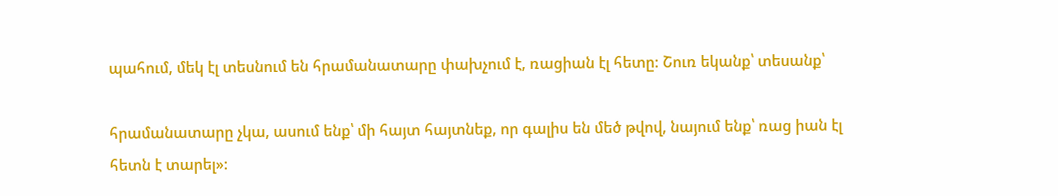պահում, մեկ էլ տեսնում են հրամանատարը փախչում է, ռացիան էլ հետը: Շուռ եկանք՝ տեսանք՝

հրամանատարը չկա, ասում ենք՝ մի հայտ հայտնեք, որ գալիս են մեծ թվով, նայում ենք՝ ռաց իան էլ հետն է տարել»: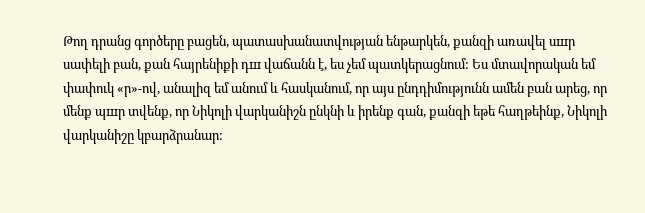Թող դրանց գործերը բացեն, պատասխանատվության ենթարկեն, քանզի առավել սшր սափելի բան, քան հայրենիքի դш վաճանն է, ես չեմ պատկերացնում: Ես մտավորական եմ փափուկ «ր»-ով, անալիզ եմ անում և հասկանում, որ այս ընդդիմությունն ամեն բան արեց, որ մենք պшր տվենք, որ Նիկոլի վարկանիշն ընկնի և իրենք գան, քանզի եթե հաղթեինք, Նիկոլի վարկանիշը կբարձրանար: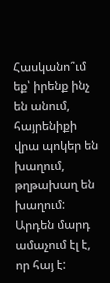Հասկանո՞ւմ եք՝ իրենք ինչ են անում, հայրենիքի վրա պոկեր են խաղում, թղթախաղ են խաղում: Արդեն մարդ ամաչում էլ է, որ հայ է: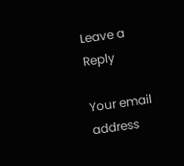Leave a Reply

Your email address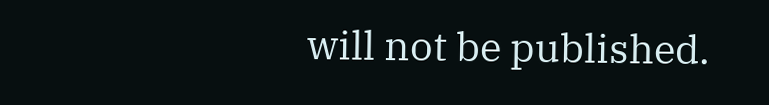will not be published.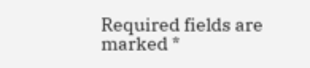Required fields are marked *